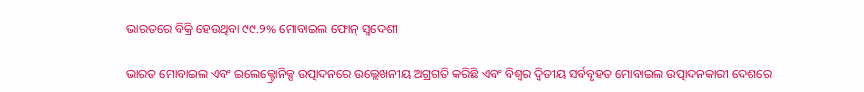ଭାରତରେ ବିକ୍ରି ହେଉଥିବା ୯୯.୨% ମୋବାଇଲ ଫୋନ୍‌ ସ୍ୱଦେଶୀ

ଭାରତ ମୋବାଇଲ ଏବଂ ଇଲେକ୍ଟ୍ରୋନିକ୍ସ ଉତ୍ପାଦନରେ ଉଲ୍ଲେଖନୀୟ ଅଗ୍ରଗତି କରିଛି ଏବଂ ବିଶ୍ୱର ଦ୍ୱିତୀୟ ସର୍ବବୃହତ ମୋବାଇଲ ଉତ୍ପାଦନକାରୀ ଦେଶରେ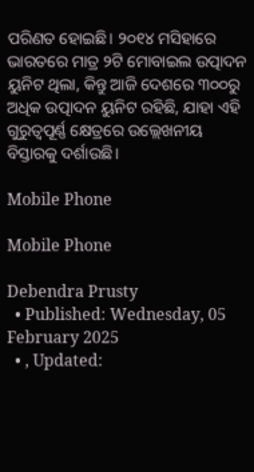ପରିଣତ ହୋଇଛି। ୨୦୧୪ ମସିହାରେ ଭାରତରେ ମାତ୍ର ୨ଟି ମୋବାଇଲ ଉତ୍ପାଦନ ୟୁନିଟ ଥିଲା, କିନ୍ତୁ ଆଜି ଦେଶରେ ୩୦୦ରୁ ଅଧିକ ଉତ୍ପାଦନ ୟୁନିଟ ରହିଛି, ଯାହା ଏହି ଗୁରୁତ୍ୱପୂର୍ଣ୍ଣ କ୍ଷେତ୍ରରେ ଉଲ୍ଲେଖନୀୟ ବିସ୍ତାରକୁ ଦର୍ଶାଉଛି।

Mobile Phone

Mobile Phone

Debendra Prusty
  • Published: Wednesday, 05 February 2025
  • , Updated: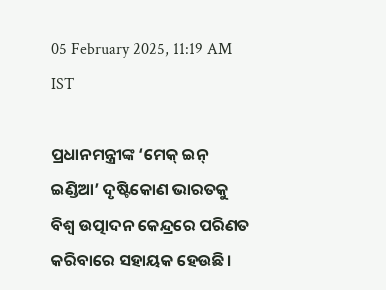05 February 2025, 11:19 AM IST

ପ୍ରଧାନମନ୍ତ୍ରୀଙ୍କ ‘ମେକ୍ ଇନ୍ ଇଣ୍ଡିଆ’ ଦୃଷ୍ଟିକୋଣ ଭାରତକୁ ବିଶ୍ୱ ଉତ୍ପାଦନ କେନ୍ଦ୍ରରେ ପରିଣତ କରିବାରେ ସହାୟକ ହେଉଛି।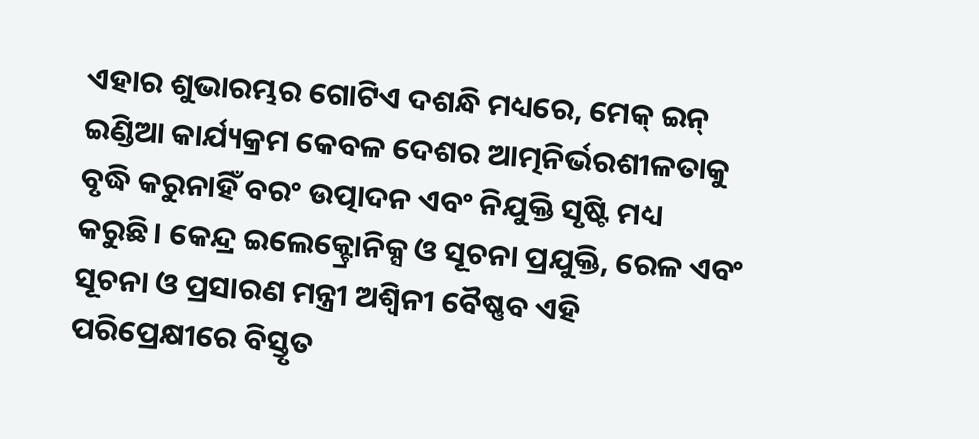ଏହାର ଶୁଭାରମ୍ଭର ଗୋଟିଏ ଦଶନ୍ଧି ମଧ୍ୟରେ, ମେକ୍ ଇନ୍ ଇଣ୍ଡିଆ କାର୍ଯ୍ୟକ୍ରମ କେବଳ ଦେଶର ଆତ୍ମନିର୍ଭରଶୀଳତାକୁ ବୃଦ୍ଧି କରୁନାହିଁ ବରଂ ଉତ୍ପାଦନ ଏବଂ ନିଯୁକ୍ତି ସୃଷ୍ଟି ମଧ୍ୟ କରୁଛି। କେନ୍ଦ୍ର ଇଲେକ୍ଟ୍ରୋନିକ୍ସ ଓ ସୂଚନା ପ୍ରଯୁକ୍ତି, ରେଳ ଏବଂ ସୂଚନା ଓ ପ୍ରସାରଣ ମନ୍ତ୍ରୀ ଅଶ୍ୱିନୀ ବୈଷ୍ଣବ ଏହି ପରିପ୍ରେକ୍ଷୀରେ ବିସ୍ତୃତ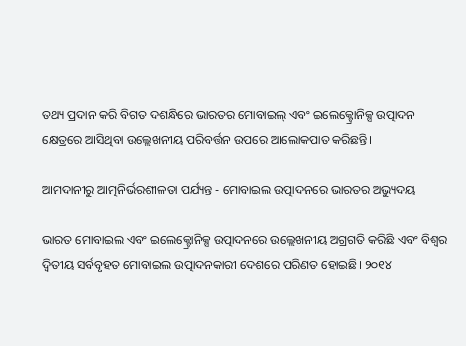ତଥ୍ୟ ପ୍ରଦାନ କରି ବିଗତ ଦଶନ୍ଧିରେ ଭାରତର ମୋବାଇଲ୍ ଏବଂ ଇଲେକ୍ଟ୍ରୋନିକ୍ସ ଉତ୍ପାଦନ କ୍ଷେତ୍ରରେ ଆସିଥିବା ଉଲ୍ଲେଖନୀୟ ପରିବର୍ତ୍ତନ ଉପରେ ଆଲୋକପାତ କରିଛନ୍ତି।

ଆମଦାନୀରୁ ଆତ୍ମନିର୍ଭରଶୀଳତା ପର୍ଯ୍ୟନ୍ତ - ମୋବାଇଲ ଉତ୍ପାଦନରେ ଭାରତର ଅଭ୍ୟୁଦୟ

ଭାରତ ମୋବାଇଲ ଏବଂ ଇଲେକ୍ଟ୍ରୋନିକ୍ସ ଉତ୍ପାଦନରେ ଉଲ୍ଲେଖନୀୟ ଅଗ୍ରଗତି କରିଛି ଏବଂ ବିଶ୍ୱର ଦ୍ୱିତୀୟ ସର୍ବବୃହତ ମୋବାଇଲ ଉତ୍ପାଦନକାରୀ ଦେଶରେ ପରିଣତ ହୋଇଛି। ୨୦୧୪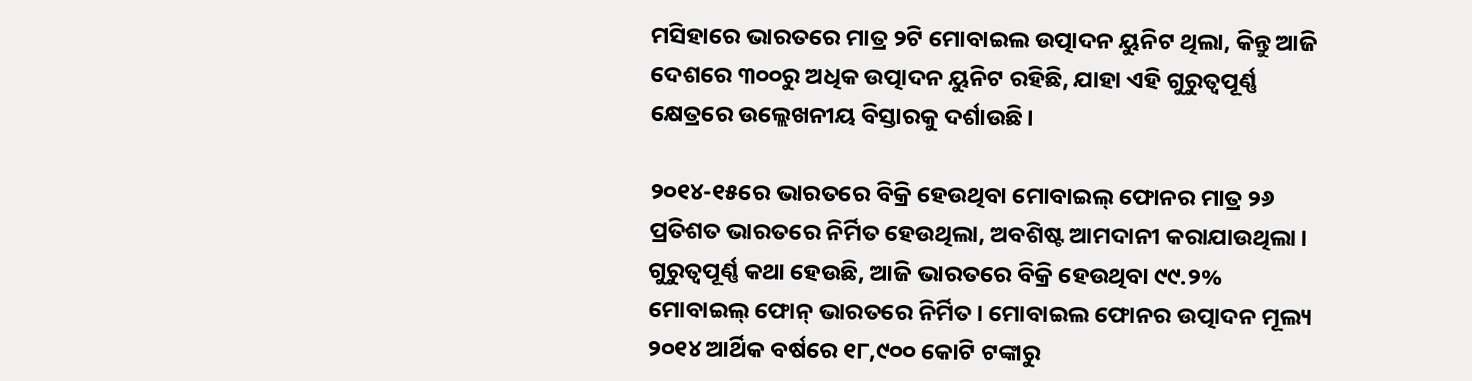ମସିହାରେ ଭାରତରେ ମାତ୍ର ୨ଟି ମୋବାଇଲ ଉତ୍ପାଦନ ୟୁନିଟ ଥିଲା, କିନ୍ତୁ ଆଜି ଦେଶରେ ୩୦୦ରୁ ଅଧିକ ଉତ୍ପାଦନ ୟୁନିଟ ରହିଛି, ଯାହା ଏହି ଗୁରୁତ୍ୱପୂର୍ଣ୍ଣ କ୍ଷେତ୍ରରେ ଉଲ୍ଲେଖନୀୟ ବିସ୍ତାରକୁ ଦର୍ଶାଉଛି।

୨୦୧୪-୧୫ରେ ଭାରତରେ ବିକ୍ରି ହେଉଥିବା ମୋବାଇଲ୍ ଫୋନର ମାତ୍ର ୨୬ ପ୍ରତିଶତ ଭାରତରେ ନିର୍ମିତ ହେଉଥିଲା, ଅବଶିଷ୍ଟ ଆମଦାନୀ କରାଯାଉଥିଲା। ଗୁରୁତ୍ୱପୂର୍ଣ୍ଣ କଥା ହେଉଛି, ଆଜି ଭାରତରେ ବିକ୍ରି ହେଉଥିବା ୯୯.୨% ମୋବାଇଲ୍ ଫୋନ୍ ଭାରତରେ ନିର୍ମିତ। ମୋବାଇଲ ଫୋନର ଉତ୍ପାଦନ ମୂଲ୍ୟ ୨୦୧୪ ଆର୍ଥିକ ବର୍ଷରେ ୧୮,୯୦୦ କୋଟି ଟଙ୍କାରୁ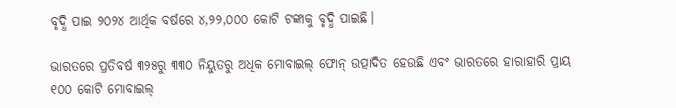ବୃଦ୍ଧି ପାଇ ୨୦୨୪ ଆର୍ଥିକ ବର୍ଷରେ ୪,୨୨,୦୦୦ କୋଟି ଟଙ୍କାକୁ ବୃଦ୍ଧି ପାଇଛି।

ଭାରତରେ ପ୍ରତିବର୍ଷ ୩୨୫ରୁ ୩୩୦ ନିୟୁତରୁ ଅଧିକ ମୋବାଇଲ୍ ଫୋନ୍ ଉତ୍ପାଦିତ ହେଉଛି ଏବଂ ଭାରତରେ ହାରାହାରି ପ୍ରାୟ ୧୦୦ କୋଟି ମୋବାଇଲ୍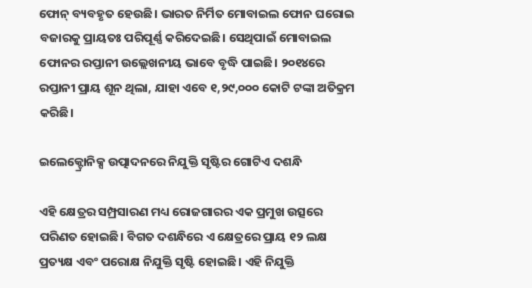ଫୋନ୍ ବ୍ୟବହୃତ ହେଉଛି। ଭାରତ ନିର୍ମିତ ମୋବାଇଲ ଫୋନ ଘରୋଇ ବଜାରକୁ ପ୍ରାୟତଃ ପରିପୂର୍ଣ୍ଣ କରିଦେଇଛି। ସେଥିପାଇଁ ମୋବାଇଲ ଫୋନର ରପ୍ତାନୀ ଉଲ୍ଲେଖନୀୟ ଭାବେ ବୃଦ୍ଧି ପାଇଛି। ୨୦୧୪ରେ ରପ୍ତାନୀ ପ୍ରାୟ ଶୂନ ଥିଲା, ଯାହା ଏବେ ୧,୨୯,୦୦୦ କୋଟି ଟଙ୍କା ଅତିକ୍ରମ କରିଛି।

ଇଲେକ୍ଟ୍ରୋନିକ୍ସ ଉତ୍ପାଦନରେ ନିଯୁକ୍ତି ସୃଷ୍ଟିର ଗୋଟିଏ ଦଶନ୍ଧି

ଏହି କ୍ଷେତ୍ରର ସମ୍ପ୍ରସାରଣ ମଧ୍ୟ ରୋଜଗାରର ଏକ ପ୍ରମୁଖ ଉତ୍ସରେ ପରିଣତ ହୋଇଛି। ବିଗତ ଦଶନ୍ଧିରେ ଏ କ୍ଷେତ୍ରରେ ପ୍ରାୟ ୧୨ ଲକ୍ଷ ପ୍ରତ୍ୟକ୍ଷ ଏବଂ ପରୋକ୍ଷ ନିଯୁକ୍ତି ସୃଷ୍ଟି ହୋଇଛି। ଏହି ନିଯୁକ୍ତି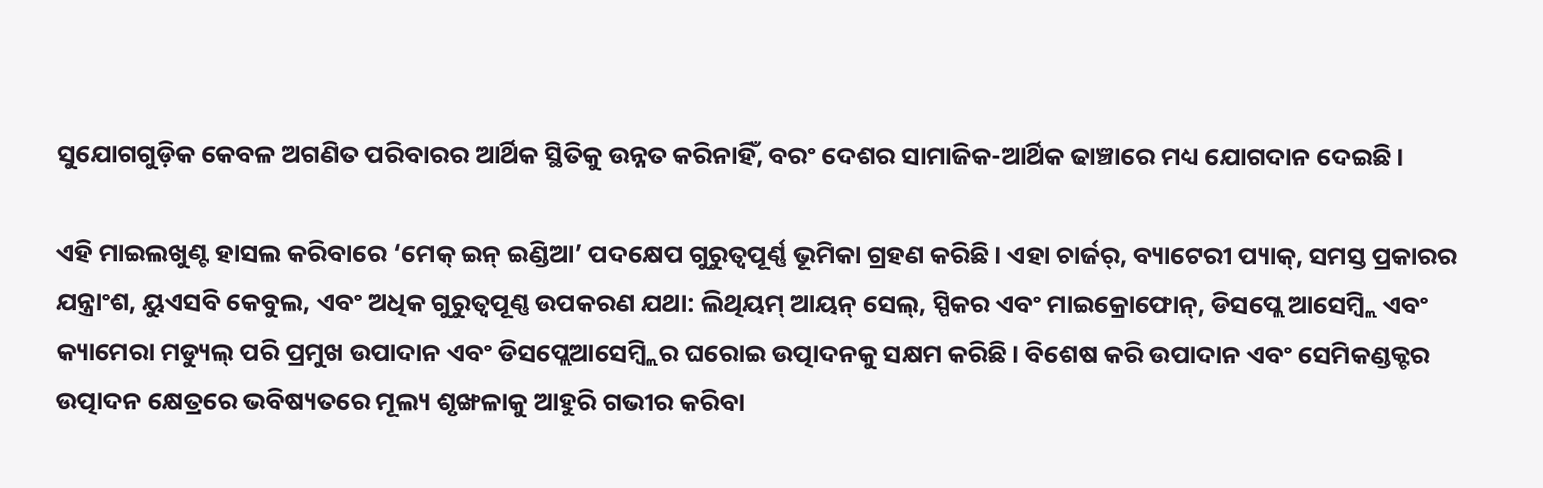ସୁଯୋଗଗୁଡ଼ିକ କେବଳ ଅଗଣିତ ପରିବାରର ଆର୍ଥିକ ସ୍ଥିତିକୁ ଉନ୍ନତ କରିନାହିଁ, ବରଂ ଦେଶର ସାମାଜିକ-ଆର୍ଥିକ ଢାଞ୍ଚାରେ ମଧ୍ୟ ଯୋଗଦାନ ଦେଇଛି।

ଏହି ମାଇଲଖୁଣ୍ଟ ହାସଲ କରିବାରେ ‘ମେକ୍ ଇନ୍ ଇଣ୍ଡିଆ’ ପଦକ୍ଷେପ ଗୁରୁତ୍ୱପୂର୍ଣ୍ଣ ଭୂମିକା ଗ୍ରହଣ କରିଛି। ଏହା ଚାର୍ଜର୍, ବ୍ୟାଟେରୀ ପ୍ୟାକ୍, ସମସ୍ତ ପ୍ରକାରର ଯନ୍ତ୍ରାଂଶ, ୟୁଏସବି କେବୁଲ, ଏବଂ ଅଧିକ ଗୁରୁତ୍ୱପୂଣ୍ଣ ଉପକରଣ ଯଥା: ଲିଥିୟମ୍ ଆୟନ୍ ସେଲ୍, ସ୍ପିକର ଏବଂ ମାଇକ୍ରୋଫୋନ୍, ଡିସପ୍ଲେ ଆସେମ୍ବ୍ଲି ଏବଂ କ୍ୟାମେରା ମଡ୍ୟୁଲ୍ ପରି ପ୍ରମୁଖ ଉପାଦାନ ଏବଂ ଡିସପ୍ଲେଆସେମ୍ବ୍ଲିର ଘରୋଇ ଉତ୍ପାଦନକୁ ସକ୍ଷମ କରିଛି। ବିଶେଷ କରି ଉପାଦାନ ଏବଂ ସେମିକଣ୍ଡକ୍ଟର ଉତ୍ପାଦନ କ୍ଷେତ୍ରରେ ଭବିଷ୍ୟତରେ ମୂଲ୍ୟ ଶୃଙ୍ଖଳାକୁ ଆହୁରି ଗଭୀର କରିବା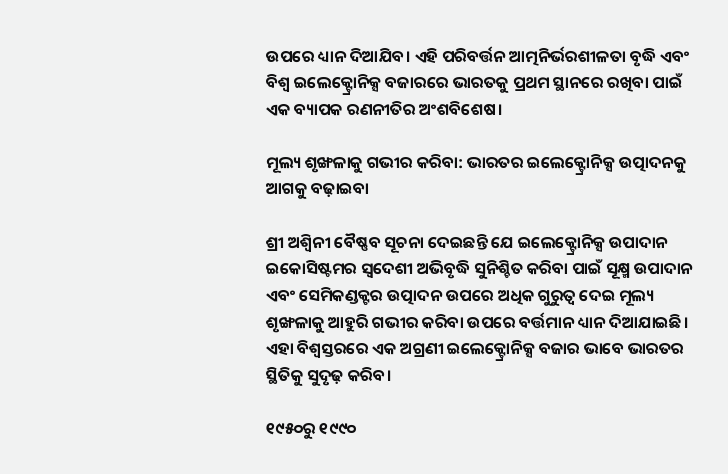ଉପରେ ଧ୍ୟାନ ଦିଆଯିବ। ଏହି ପରିବର୍ତ୍ତନ ଆତ୍ମନିର୍ଭରଶୀଳତା ବୃଦ୍ଧି ଏବଂ ବିଶ୍ୱ ଇଲେକ୍ଟ୍ରୋନିକ୍ସ ବଜାରରେ ଭାରତକୁ ପ୍ରଥମ ସ୍ଥାନରେ ରଖିବା ପାଇଁ ଏକ ବ୍ୟାପକ ରଣନୀତିର ଅଂଶବିଶେଷ।

ମୂଲ୍ୟ ଶୃଙ୍ଖଳାକୁ ଗଭୀର କରିବା: ଭାରତର ଇଲେକ୍ଟ୍ରୋନିକ୍ସ ଉତ୍ପାଦନକୁ ଆଗକୁ ବଢ଼ାଇବା

ଶ୍ରୀ ଅଶ୍ୱିନୀ ବୈଷ୍ଣବ ସୂଚନା ଦେଇଛନ୍ତି ଯେ ଇଲେକ୍ଟ୍ରୋନିକ୍ସ ଉପାଦାନ ଇକୋସିଷ୍ଟମର ସ୍ୱଦେଶୀ ଅଭିବୃଦ୍ଧି ସୁନିଶ୍ଚିତ କରିବା ପାଇଁ ସୂକ୍ଷ୍ମ ଉପାଦାନ ଏବଂ ସେମିକଣ୍ଡକ୍ଟର ଉତ୍ପାଦନ ଉପରେ ଅଧିକ ଗୁରୁତ୍ୱ ଦେଇ ମୂଲ୍ୟ ଶୃଙ୍ଖଳାକୁ ଆହୁରି ଗଭୀର କରିବା ଉପରେ ବର୍ତ୍ତମାନ ଧ୍ୟାନ ଦିଆଯାଇଛି। ଏହା ବିଶ୍ୱସ୍ତରରେ ଏକ ଅଗ୍ରଣୀ ଇଲେକ୍ଟ୍ରୋନିକ୍ସ ବଜାର ଭାବେ ଭାରତର ସ୍ଥିତିକୁ ସୁଦୃଢ଼ କରିବ।

୧୯୫୦ରୁ ୧୯୯୦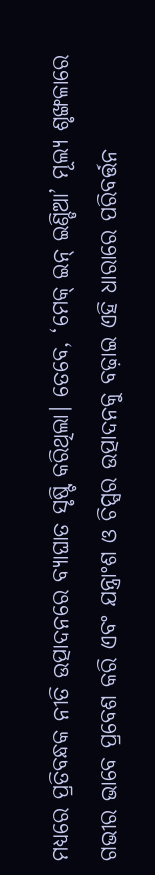ମଧ୍ୟରେ ପ୍ରତିବନ୍ଧକ ନୀତି ଉତ୍ପାଦନରେ ବ୍ୟାଘାତ ସୃଷ୍ଟି କରିଥିଲା। ତେବେ, ‘ମେକ୍ ଇନ୍ ଇଣ୍ଡିଆ’ ମୂଲ୍ୟ ଶୃଙ୍ଖଳାରେ ଗଭୀର ଭାବେ ପ୍ରବେଶ କରି ଏବଂ ଯନ୍ତ୍ରାଂଶ ଓ ଚିପ୍ସର ଉତ୍ପାଦନକୁ ବଢ଼ାଇ ଏହି ଧାରାରେ ପରିବର୍ତ୍ତନ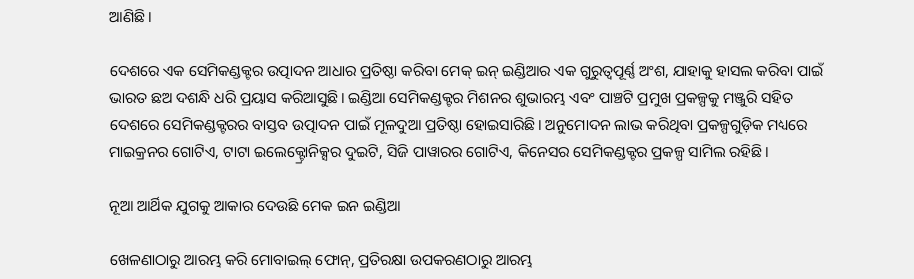ଆଣିଛି।

ଦେଶରେ ଏକ ସେମିକଣ୍ଡକ୍ଟର ଉତ୍ପାଦନ ଆଧାର ପ୍ରତିଷ୍ଠା କରିବା ମେକ୍ ଇନ୍ ଇଣ୍ଡିଆର ଏକ ଗୁରୁତ୍ୱପୂର୍ଣ୍ଣ ଅଂଶ, ଯାହାକୁ ହାସଲ କରିବା ପାଇଁ ଭାରତ ଛଅ ଦଶନ୍ଧି ଧରି ପ୍ରୟାସ କରିଆସୁଛି। ଇଣ୍ଡିଆ ସେମିକଣ୍ଡକ୍ଟର ମିଶନର ଶୁଭାରମ୍ଭ ଏବଂ ପାଞ୍ଚଟି ପ୍ରମୁଖ ପ୍ରକଳ୍ପକୁ ମଞ୍ଜୁରି ସହିତ ଦେଶରେ ସେମିକଣ୍ଡକ୍ଟରର ବାସ୍ତବ ଉତ୍ପାଦନ ପାଇଁ ମୂଳଦୁଆ ପ୍ରତିଷ୍ଠା ହୋଇସାରିଛି। ଅନୁମୋଦନ ଲାଭ କରିଥିବା ପ୍ରକଳ୍ପଗୁଡ଼ିକ ମଧ୍ୟରେ ମାଇକ୍ରନର ଗୋଟିଏ, ଟାଟା ଇଲେକ୍ଟ୍ରୋନିକ୍ସର ଦୁଇଟି, ସିଜି ପାୱାରର ଗୋଟିଏ, କିନେସର ସେମିକଣ୍ଡକ୍ଟର ପ୍ରକଳ୍ପ ସାମିଲ ରହିଛି।

ନୂଆ ଆର୍ଥିକ ଯୁଗକୁ ଆକାର ଦେଉଛି ମେକ ଇନ ଇଣ୍ଡିଆ

ଖେଳଣାଠାରୁ ଆରମ୍ଭ କରି ମୋବାଇଲ୍ ଫୋନ୍, ପ୍ରତିରକ୍ଷା ଉପକରଣଠାରୁ ଆରମ୍ଭ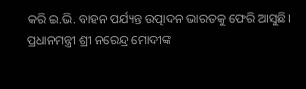କରି ଇ.ଭି. ବାହନ ପର୍ଯ୍ୟନ୍ତ ଉତ୍ପାଦନ ଭାରତକୁ ଫେରି ଆସୁଛି। ପ୍ରଧାନମନ୍ତ୍ରୀ ଶ୍ରୀ ନରେନ୍ଦ୍ର ମୋଦୀଙ୍କ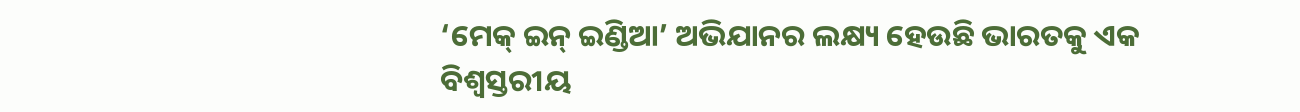‘ମେକ୍ ଇନ୍ ଇଣ୍ଡିଆ’ ଅଭିଯାନର ଲକ୍ଷ୍ୟ ହେଉଛି ଭାରତକୁ ଏକ ବିଶ୍ୱସ୍ତରୀୟ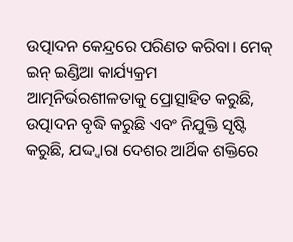ଉତ୍ପାଦନ କେନ୍ଦ୍ରରେ ପରିଣତ କରିବା। ମେକ୍ ଇନ୍ ଇଣ୍ଡିଆ କାର୍ଯ୍ୟକ୍ରମ ଆତ୍ମନିର୍ଭରଶୀଳତାକୁ ପ୍ରୋତ୍ସାହିତ କରୁଛି, ଉତ୍ପାଦନ ବୃଦ୍ଧି କରୁଛି ଏବଂ ନିଯୁକ୍ତି ସୃଷ୍ଟି କରୁଛି, ଯଦ୍ଦ୍ୱାରା ଦେଶର ଆର୍ଥିକ ଶକ୍ତିରେ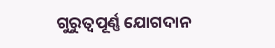ଗୁରୁତ୍ୱପୂର୍ଣ୍ଣ ଯୋଗଦାନ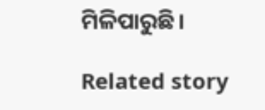ମିଳିପାରୁଛି।

Related story